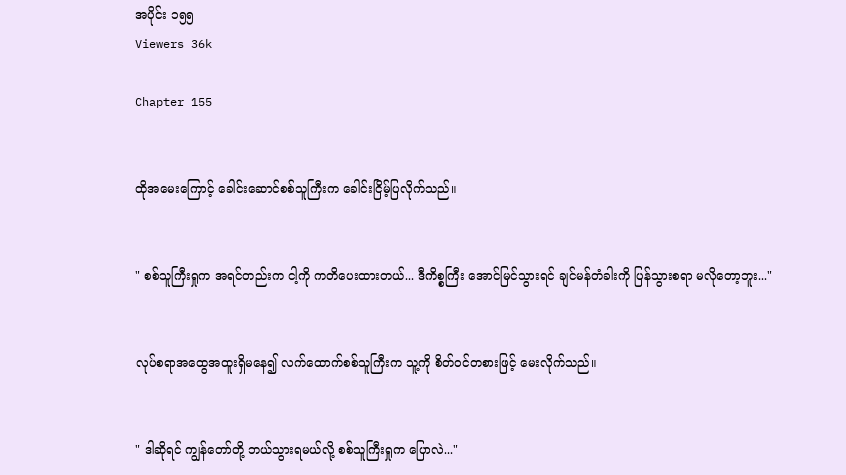အပိုင်း ၁၅၅
Viewers 36k

Chapter 155


ထိုအမေးကြောင့် ခေါင်းဆောင်စစ်သူကြီးက ခေါင်းငြိမ့်ပြလိုက်သည်။


" စစ်သူကြီးရှုက အရင်တည်းက ငါ့ကို ကတိပေးထားတယ်... ဒီကိစ္စကြီး အောင်မြင်သွားရင် ချင်မန်တံခါးကို ပြန်သွားစရာ မလိုတော့ဘူး..."


လုပ်စရာအထွေအထူးရှိမနေ၍ လက်ထောက်စစ်သူကြီးက သူ့ကို စိတ်ဝင်တစားဖြင့် မေးလိုက်သည်။


" ဒါဆိုရင် ကျွန်တော်တို့ ဘယ်သွားရမယ်လို့ စစ်သူကြီးရှုက ပြောလဲ..."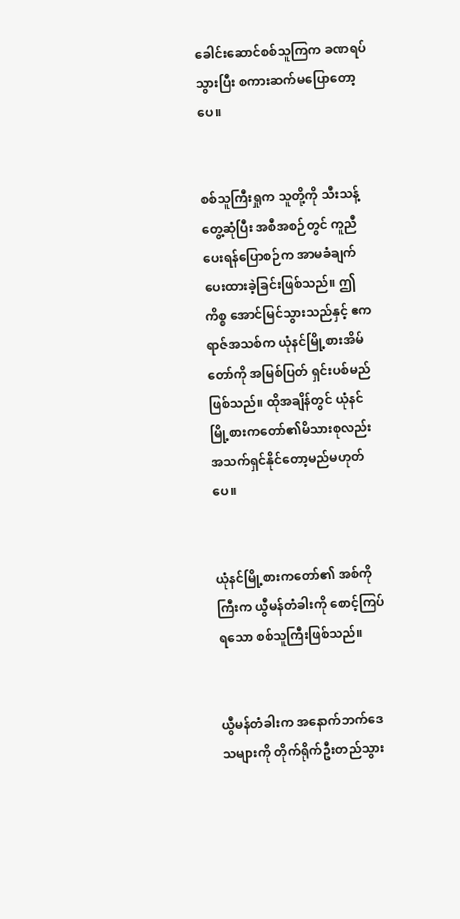ခေါင်းဆောင်စစ်သူကြက ခဏရပ်သွားပြီး စကားဆက်မပြောတော့ပေ။


စစ်သူကြီးရှုက သူတို့ကို သီးသန့်တွေ့ဆုံပြီး အစီအစဉ်တွင် ကူညီပေးရန်ပြောစဉ်က အာမခံချက်ပေးထားခဲ့ခြင်းဖြစ်သည်။ ဤကိစ္စ အောင်မြင်သွားသည်နှင့် ဧကရာဇ်အသစ်က ယုံနင်မြို့စားအိမ်တော်ကို အမြစ်ပြတ် ရှင်းပစ်မည်ဖြစ်သည်။ ထိုအချိန်တွင် ယုံနင်မြို့စားကတော်၏မိသားစုလည်း အသက်ရှင်နိုင်တော့မည်မဟုတ်ပေ။


ယုံနင်မြို့စားကတော်၏ အစ်ကိုကြီးက ယွီမန်တံခါးကို စောင့်ကြပ်ရသော စစ်သူကြီးဖြစ်သည်။


ယွီမန်တံခါးက အနောက်ဘက်ဒေသများကို တိုက်ရိုက်ဦးတည်သွား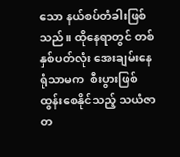သော နယ်စပ်တံခါး‌ဖြစ်သည်။ ထိုနေရာတွင် တစ်နှစ်ပတ်လုံး အေးချမ်းနေရုံသာမက  စီးပွားဖြစ်ထွန်းစေနိုင်သည့် သယံဇာတ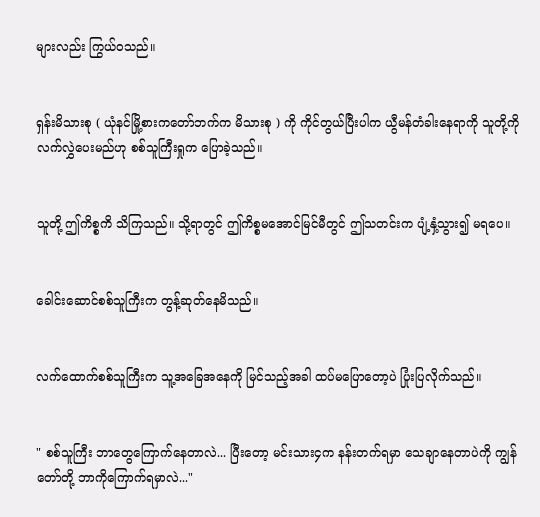များလည်း ကြွယ်ဝသည်။


ရှန်းမိသားစု ( ယုံနင်မြို့စားကတော်ဘက်က မိသားစု ) ကို ကိုင်တွယ်ပြီးပါက ယွီမန်တံခါးနေရာကို သူတို့ကို လက်လွှဲပေးမည်ဟု စစ်သူကြီးရှုက ပြောခဲ့သည်။


သူတို့ ဤကိစ္စကိ သိကြသည်။ သို့ရာတွင် ဤကိစ္စမအောင်မြင်မီတွင် ဤသတင်းက ပျံ့နှံ့သွား၍ မရပေ။


ခေါင်းဆောင်စစ်သူကြီးက တွန့်ဆုတ်နေမိသည်။


လက်ထောက်စစ်သူကြီးက သူ့အခြေအနေကို မြင်သည့်အခါ ထပ်မပြောတော့ပဲ ပြုံးပြလိုက်သည်။


" စစ်သူကြီး ဘာတွေကြောက်နေတာလဲ... ပြီးတော့ မင်းသား၄က နန်းတက်ရမှာ သေချာနေတာပဲကို ကျွန်တော်တို့ ဘာကိုကြောက်ရမှာလဲ..."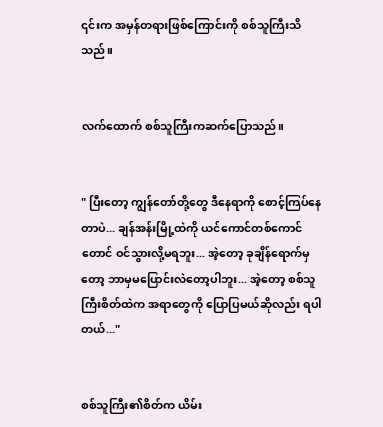၎င်းက အမှန်တရားဖြစ်ကြောင်းကို စစ်သူကြီးသိသည်။


လက်ထောက် စစ်သူကြီးကဆက်ပြောသည်။


" ပြီးတော့ ကျွန်တော်တို့တွေ ဒီနေရာကို စောင့်ကြပ်နေတာပဲ... ချန်အန်းမြို့ထဲကို ယင်ကောင်တစ်ကောင်တောင် ဝင်သွားလို့မရဘူး... အဲ့တော့ ခုချိန်ရောက်မှတော့ ဘာမှမပြောင်းလဲတော့ပါဘူး... အဲ့တော့ စစ်သူကြီးစိတ်ထဲက အရာတွေကို ပြောပြမယ်‌ဆိုလည်း ရပါတယ်..."


စစ်သူကြီး၏စိတ်က ယိမ်း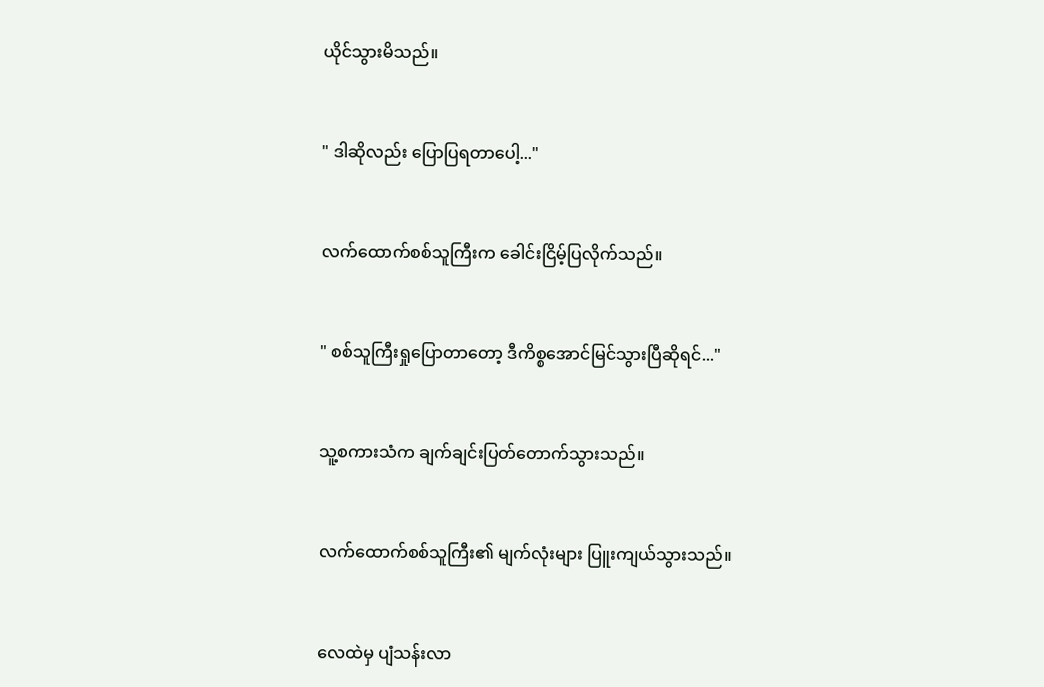ယိုင်သွားမိသည်။


" ဒါဆိုလည်း ပြောပြရတာပေါ့..."


လက်ထောက်စစ်သူကြီးက ခေါင်းငြိမ့်ပြလိုက်သည်။


" စစ်သူကြီးရှုပြောတာတော့ ဒီကိစ္စအောင်မြင်သွားပြီဆိုရင်..."


သူ့စကားသံက ချက်ချင်းပြတ်တောက်သွားသည်။


လက်ထောက်စစ်သူကြီး၏ မျက်လုံးများ ပြူးကျယ်သွားသည်။


လေထဲမှ ပျံသန်းလာ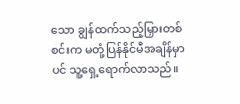သော ချွန်ထက်သည့်မြှားတစ်စင်းက မတုံ့ပြန်နိုင်မီအချိန်မှာပင် သူ့ရှေ့ရောက်လာသည်။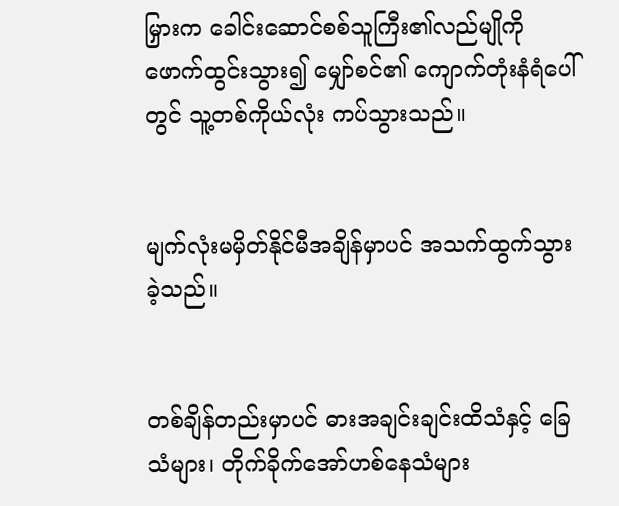မြှားက ခေါင်းဆောင်စစ်သူကြီး၏လည်မျိုကို ဖောက်ထွင်းသွား၍ မျှော်စင်၏ ကျောက်တုံးနံရံပေါ် တွင် သူ့တစ်ကိုယ်လုံး ကပ်သွားသည်။


မျက်လုံးမမှိတ်နိုင်မီအချိန်မှာပင် အသက်ထွက်သွားခဲ့သည်။


တစ်ချိန်တည်းမှာပင် ‌ဓားအချင်းချင်းထိသံနှင့် ခြေသံများ၊ တိုက်ခိုက်အော်ဟစ်နေသံများ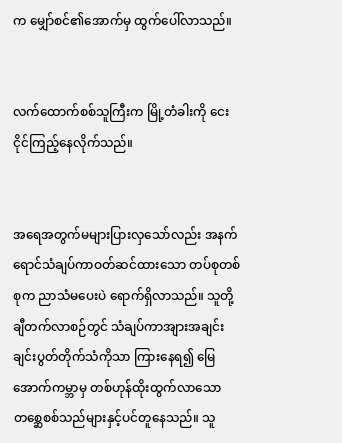က မျှော်စင်၏အောက်မှ ထွက်ပေါ်လာသည်။


လက်ထောက်စစ်သူကြီးက ‌မြို့တံခါးကို ငေးငိုင်ကြည့်နေလိုက်သည်။


အရေအတွက်မများပြားလှသော်လည်း အနက်ရောင်သံချပ်ကာဝတ်ဆင်ထားသော တပ်စုတစ်စုက ညာသံမပေးပဲ ရောက်ရှိလာသည်။ သူတို့ ချီတက်လာစဉ်တွင် သံချပ်ကာအျားအချင်းချင်းပွတ်တိုက်သံကိုသာ ကြားနေရ၍ မြေအောက်ကမ္ဘာမှ တစ်ဟုန်ထိုးထွက်‌လာသော တစ္ဆေစစ်သည်များနှင့်ပင်တူနေသည်။ သူ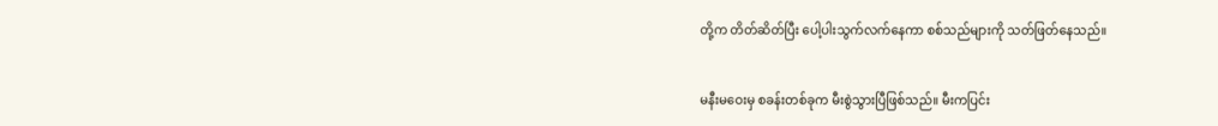တို့က တိတ်ဆိတ်ပြီး ပေါ့ပါးသွက်လက်နေကာ စစ်သည်များကို သတ်ဖြတ်နေသည်။


မနီးမဝေးမှ စခန်းတစ်ခုက မီးစွဲသွားပြီဖြစ်သည်။ မီးကပြင်း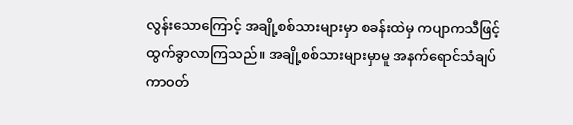လွန်းသောကြောင့် အချို့စစ်သားများမှာ စခန်းထဲမှ ကပျာကသီဖြင့် ထွက်ခွာလာကြသည်။ အချို့စစ်သားများမှာမူ အနက်ရောင်သံချပ်ကာဝတ်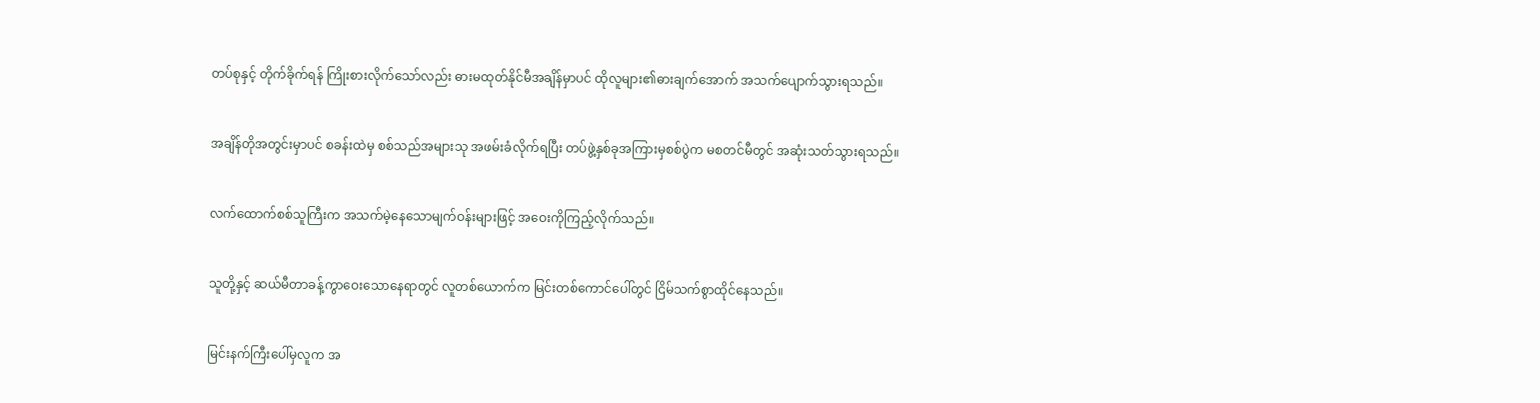တပ်စုနှင့် တိုက်ခိုက်ရန် ကြိုးစားလိုက်သော်လည်း ဓားမထုတ်နိုင်မီအချိန်မှာပင် ထိုလူများ၏ဓားချက်အောက် အသက်ပျောက်သွားရသည်။


အချိန်တိုအတွင်းမှာပင် စခန်းထဲမှ စစ်သည်အများသု အဖမ်းခံလိုက်ရပြီး တပ်ဖွဲ့နှစ်ခုအကြားမှစစ်ပွဲက မစတင်မီတွင် အဆုံးသတ်သွားရသည်။


လက်ထောက်စစ်သူကြီးက အသက်မဲ့နေသောမျက်ဝန်းများဖြင့် အဝေးကိုကြည့်လိုက်သည်။


သူတို့နှင့် ဆယ်မီတာခန့်ကွာဝေးသောနေရာတွင် လူတစ်ယောက်က မြင်းတစ်ကောင်ပေါ်တွင် ငြိမ်သက်စွာထိုင်နေသည်။


မြင်းနက်ကြီးပေါ်မှလူက အ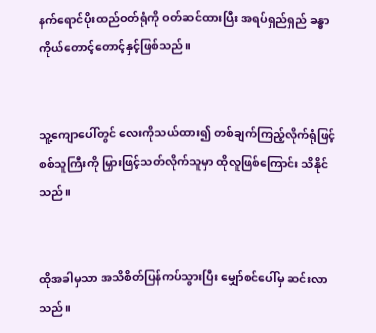နက်ရောင်ပိုးထည်ဝတ်ရုံကို ဝတ်ဆင်ထားပြီး အရပ်ရှည်ရှည် ခန္ဓာကိုယ်တောင့်တောင့်နှင့်ဖြစ်သည်။


သူ့ကျောပေါ်တွင် လေးကိုသယ်ထား၍ တစ်ချက်ကြည့်လိုက်ရုံဖြင့် စစ်သူကြီးကို မြှားဖြင့်သတ်လိုက်သူမှာ ထိုလူဖြစ်ကြောင်း သိနိုင်သည်။


ထိုအခါမှသာ အသိစိတ်ပြန်ကပ်သွားပြီး မျှော်စင်ပေါ်မှ ဆင်းလာသည်။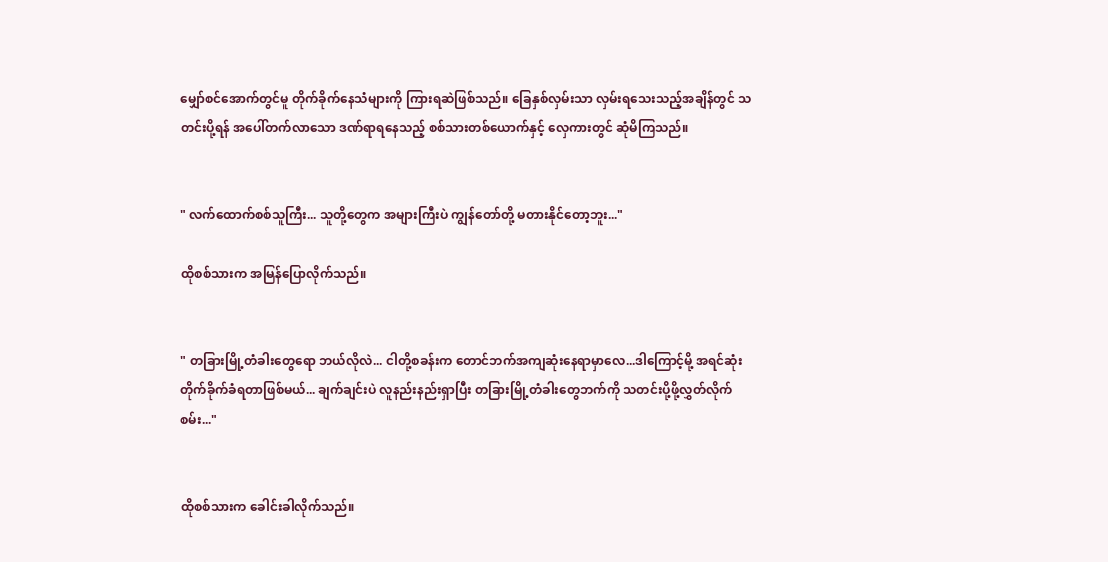မျှော်စင်အောက်တွင်မူ တိုက်ခိုက်နေသံများကို ကြားရဆဲဖြစ်သည်။ ခြေနှစ်လှမ်းသာ ‌လှမ်းရသေးသည့်အချိန်တွင် သတင်းပို့ရန် အပေါ်တက်လာသော ဒဏ်ရာရနေသည့် စစ်သားတစ်ယောက်နှင့် လှေကားတွင် ဆုံမိကြသည်။


" လက်ထောက်စစ်သူကြီး... သူတို့တွေက အများကြီးပဲ ကျွန်တော်တို့ မတားနိုင်တော့ဘူး..."

ထိုစစ်သားက အမြန်ပြောလိုက်သည်။


" တခြားမြို့တံခါးတွေရော ဘယ်လိုလဲ... ငါတို့စခန်းက တောင်ဘက်အကျဆုံးနေရာမှာလေ...ဒါကြောင့်မို့ အရင်ဆုံးတိုက်ခိုက်ခံရတာဖြစ်မယ်... ချက်ချင်းပဲ လူနည်းနည်းရှာပြီး တခြားမြို့တံခါးတွေဘက်ကို သတင်းပို့ဖို့လွှတ်လိုက်စမ်း..."


ထိုစစ်သားက ခေါင်းခါလိုက်သည်။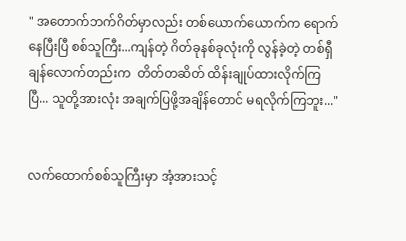" အတောက်ဘက်ဂိတ်မှာလည်း တစ်ယောက်ယောက်က ရောက်နေပြီးပြီ စစ်သူကြီး...ကျန်တဲ့ ဂိတ်ခုနစ်ခုလုံးကို လွန်ခဲ့တဲ့ တစ်ရှီချန်လောက်တည်းက  တိတ်တဆိတ် ထိန်းချုပ်ထားလိုက်ကြပြီ... သူတို့အားလုံး အချက်ပြဖို့အချိန်တောင် မရလိုက်ကြဘူး..."


လက်ထောက်စစ်သူကြီးမှာ အံ့အားသင့်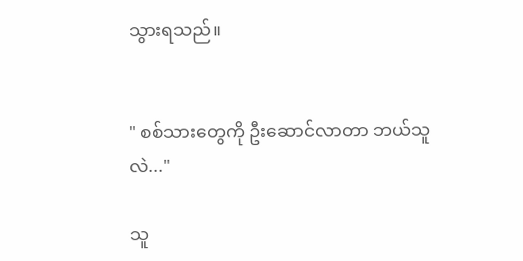သွားရသည်။


" စစ်သားတွေကို ဦးဆောင်လာတာ ဘယ်သူလဲ..."

သူ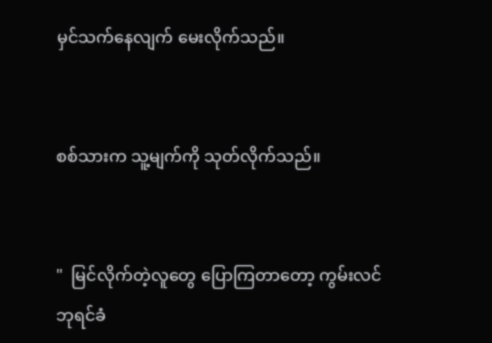မှင်သက်နေလျက် မေးလိုက်သည်။


စစ်သားက သူ့မျက်ကို သုတ်လိုက်သည်။


"  မြင်လိုက်တဲ့လူတွေ ပြောကြတာတော့ ကွမ်းလင်ဘုရင်ခံ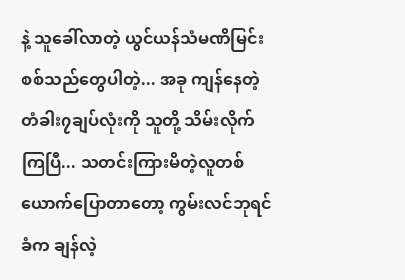နဲ့ သူခေါ်လာတဲ့ ယွင်ယန်သံမဏိမြင်းစစ်သည်တွေပါတဲ့... အခု ကျန်နေတဲ့ တံခါး၇ချပ်လုံးကို သူတို့ သိမ်းလိုက်ကြပြီ... သတင်းကြားမိတဲ့လူတစ်ယောက်ပြောတာတော့ ကွမ်းလင်ဘုရင်ခံက ချန်လဲ့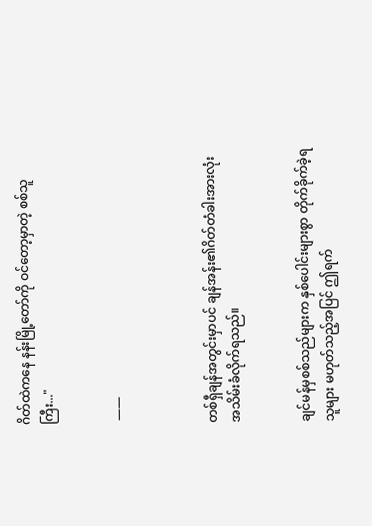ဂိတ်ထဲကနေ နန်းမြို့တော်ကို ဝင်တော့မှာတဲ့ စစ်သူကြီး..."


 ——



တစ်ရှီချန်အတွင်းမှာပင် ချန်အန်း၏ဂိတ်တံခါးအားလုံး အသိမ်းခံလိုက်ရသည်။


ချင်မန်မှစစ်သည်များက နှစ်ပေါင်းများစွာ တိုက်ခိုက်ခဲ့ရသူများ မဟုတ်သည့်အပြင် ဤရက်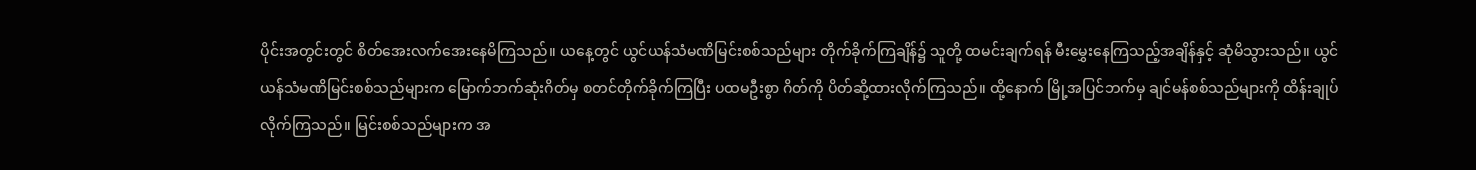ပိုင်းအတွင်းတွင် စိတ်အေးလက်အေးနေမိကြသည်။ ယနေ့တွင် ယွင်ယန်သံမဏိမြင်းစစ်သည်များ တိုက်ခိုက်ကြချိန်၌ သူတို့ ထမင်းချက်ရန် မီးမွှေးနေကြသည့်အချိန်နှင့် ဆုံမိသွားသည်။ ယွင်ယန်သံမဏိမြင်းစစ်သည်များက မြောက်ဘက်ဆုံးဂိတ်မှ စတင်တိုက်ခိုက်ကြပြီး ပထမဦးစွာ ဂိတ်ကို ပိတ်ဆို့ထားလိုက်ကြသည်။ ထို့နောက် မြို့အပြင်ဘက်မှ ချင်မန်စစ်သည်များကို ထိန်းချုပ်လိုက်ကြသည်။ မြင်းစစ်သည်များက အ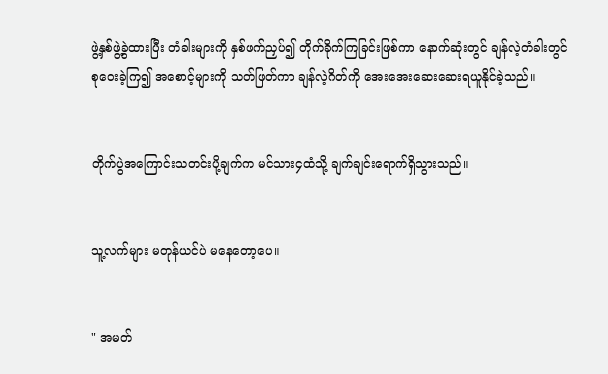ဖွဲ့နှစ်ဖွဲ့ခွဲထားပြီး တံခါးများကို နှစ်ဖက်ညှပ်၍ တိုက်ခိုက်ကြခြင်းဖြစ်ကာ နောက်ဆုံးတွင် ချန်လဲ့တံခါးတွင် စုဝေးခဲ့ကြ၍ အစောင့်များကို သတ်ဖြတ်ကာ ချန်လဲ့ဂိတ်ကို အေးအေးဆေးဆေးရယူနိုင်ခဲ့သည်။


တိုက်ပွဲအကြောင်းသတင်းပို့ချက်က မင်သား၄ထံသို့ ချက်ချင်းရောက်ရှိသွားသည်။


သူ့လက်များ မတုန်ယင်ပဲ မနေတော့ပေ။


" အမတ်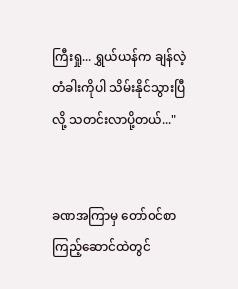ကြီးရှု... ရွှယ်ယန်က ချန်လဲ့တံခါးကိုပါ သိမ်းနိုင်သွားပြီလို့ သတင်းလာပို့တယ်..."


ခဏအကြာမှ တော်၀င်စာကြည့်ဆောင်ထဲတွင်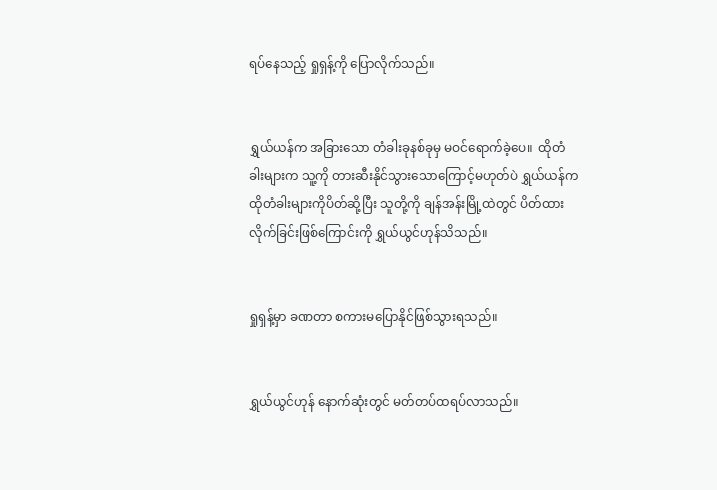ရပ်နေသည့် ရှုရှန့်ကို ပြောလိုက်သည်။


ရွှယ်ယန်က အခြားသော တံခါးခုနစ်ခုမှ မဝင်ရောက်ခဲ့ပေ။  ထိုတံခါးများက သူ့ကို တားဆီးနိုင်သွားသောကြောင့်မဟုတ်ပဲ ရွှယ်ယန်က ထိုတံခါးများကိုပိတ်ဆို့ပြီး သူတို့ကို ချန်အန်းမြို့ထဲတွင် ပိတ်ထားလိုက်ခြင်းဖြစ်ကြောင်းကို ရွှယ်ယွင်ဟုန်သိသည်။


ရှုရှန့်မှာ ခဏတာ စကားမပြောနိုင်ဖြစ်သွားရသည်။


ရွှယ်ယွင်ဟုန် နောက်ဆုံးတွင် မတ်တပ်ထရပ်လာသည်။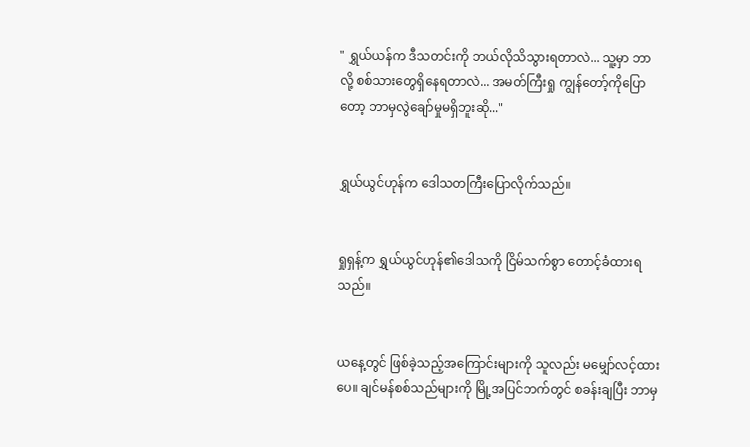" ရွှယ်ယန်က ဒီသတင်းကို ဘယ်လိုသိသွားရတာလဲ... သူ့မှာ ဘာလို့ စစ်သားတွေရှိနေရတာလဲ... အမတ်ကြီးရှု ကျွန်တော့်ကိုပြောတော့ ဘာမှလွဲချော်မှုမရှိဘူး‌ဆို..."


ရွှယ်ယွင်ဟုန်က ဒေါသတကြီးပြောလိုက်သည်။


ရှုရှန့်က ရွှယ်ယွင်ဟုန်၏ဒေါသကို ငြိမ်သက်စွာ တောင့်ခံထားရသည်။


ယနေ့တွင် ဖြစ်ခဲ့သည့်အကြောင်းများကို သူလည်း မမျှော်လင့်ထားပေ။ ချင်မန်စစ်သည်များကို မြို့အပြင်ဘက်တွင် စခန်းချပြီး ဘာမှ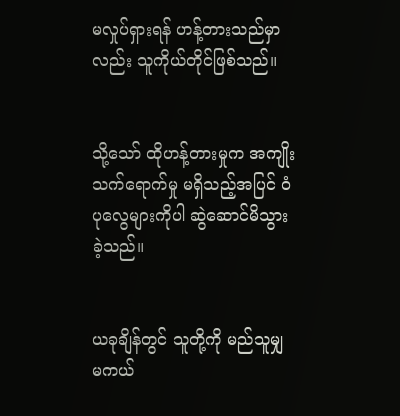မလှုပ်ရှားရန် ဟန့်တားသည်မှာလည်း သူကိုယ်တိုင်ဖြစ်သည်။


သို့သော် ထိုဟန့်တားမှုက အကျိုးသက်ရောက်မှု မရှိသည့်အပြင် ဝံပုလွေများကိုပါ ဆွဲဆောင်မိသွားခဲ့သည်။


ယခုချိန်တွင် သူတို့ကို မည်သူမျှ မကယ်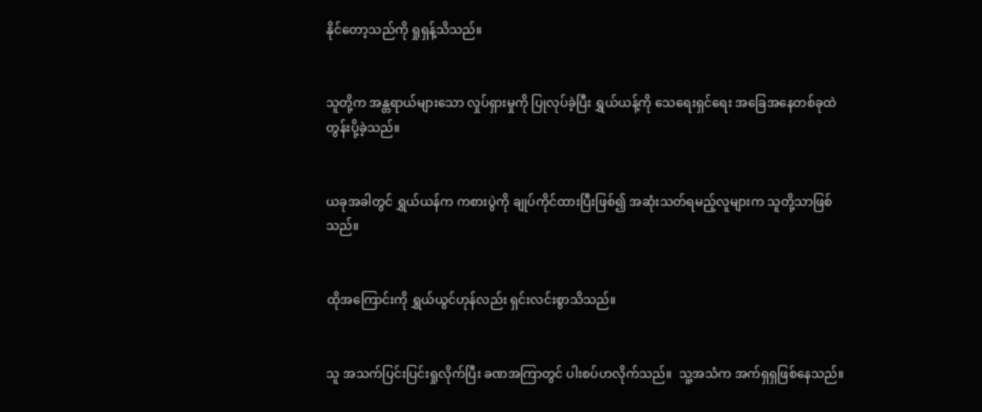နိုင်တော့သည်ကို ရှုရှန့်သိသည်။


သူတို့က အန္တရာယ်များသော လှုပ်ရှားမှုကို ပြုလုပ်ခဲ့ပြီး ရွှယ်ယန့်ကို သေရေးရှင်ရေး အခြေအနေတစ်ခုထဲ တွန်းပို့ခဲ့သည်။


ယခုအခါတွင် ရွှယ်ယန်က ကစားပွဲကို ချုပ်ကိုင်ထားပြီးဖြစ်၍ အဆုံးသတ်ရမည့်လူများက သူတို့သာဖြစ်သည်။


ထိုအကြောင်းကို ရွှယ်ယွင်ဟုန်လည်း ရှင်းလင်းစွာသိသည်။


သူ အသက်ပြင်းပြင်းရှုလိုက်ပြီး ခဏအကြာတွင် ပါးစပ်ဟလိုက်သည်။  သူ့အသံက အက်ရှရှဖြစ်နေသည်။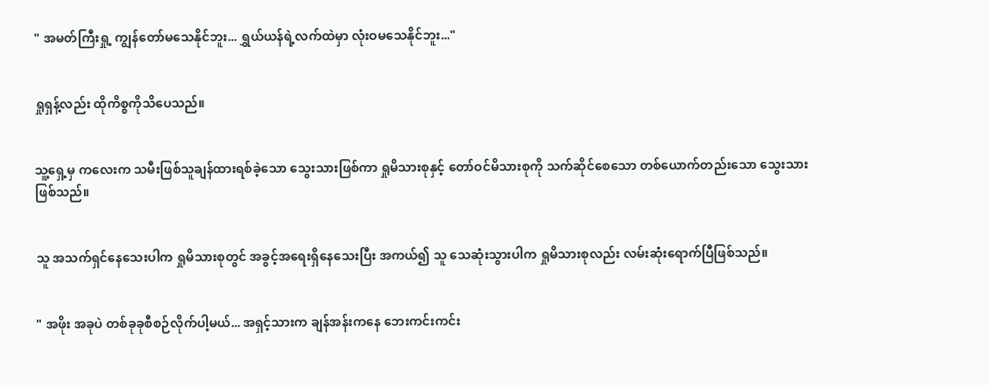" အမတ်ကြီးရှု့ ကျွန်တော်မသေနိုင်ဘူး... ရွှယ်ယန်ရဲ့လက်ထဲမှာ လုံးဝမသေနိုင်ဘူး..."


ရှုရှန့်လည်း ထိုကိစ္စကိုသိပေသည်။


သူ့ရှေ့မှ ကလေးက သမီးဖြစ်သူချန်ထားရစ်ခဲ့သော သွေးသားဖြစ်ကာ ရှုမိသားစုနှင့် တော်ဝင်မိသားစုကို သက်ဆိုင်စေသော တစ်ယောက်တည်းသော သွေးသားဖြစ်သည်။


သူ အသက်ရှင်နေသေးပါက ရှုမိသားစုတွင် အခွင့်အရေးရှိနေသေးပြီး အကယ်၍ သူ သေဆုံးသွားပါက ရှုမိသားစုလည်း လမ်းဆုံးရောက်ပြီဖြစ်သည်။


" အဖိုး အခုပဲ တစ်ခုခုစီစဉ်လိုက်ပါ့မယ်... အရှင့်သားက ချန်အန်းကနေ ဘေးကင်းကင်း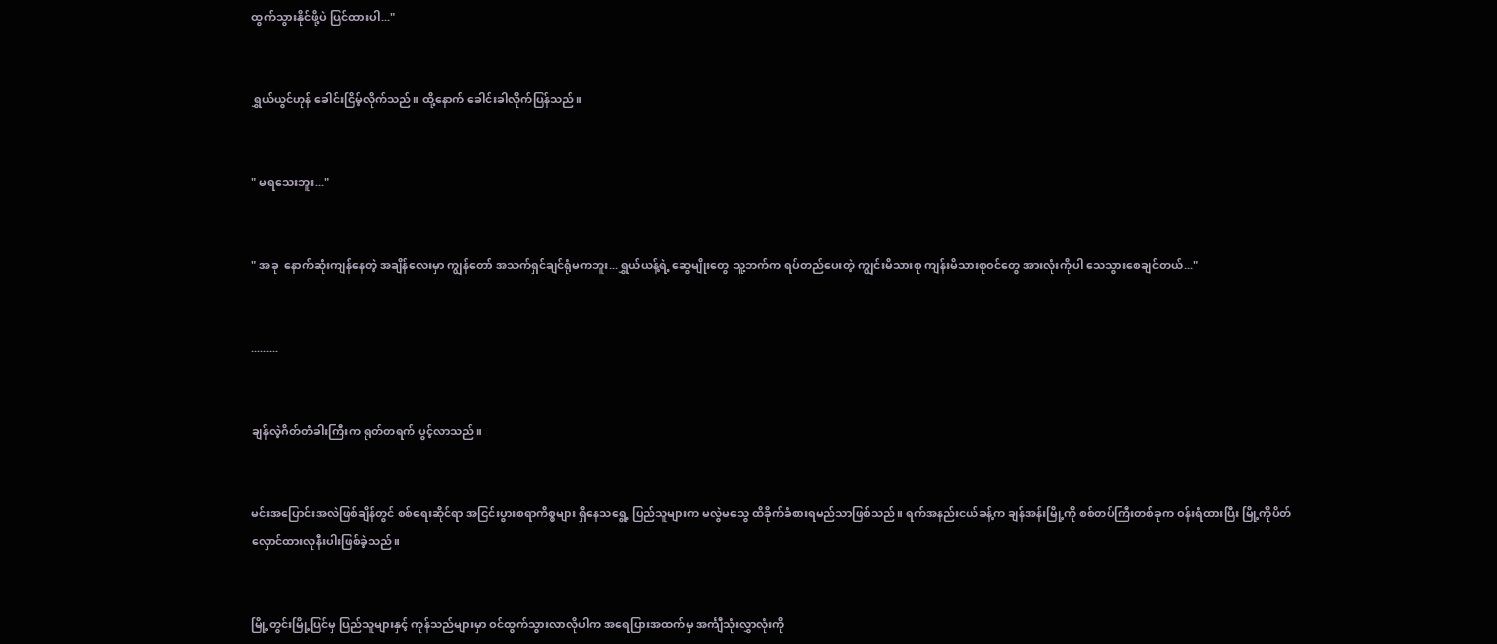ထွက်သွားနိုင်ဖို့ပဲ ပြင်ထားပါ..."


ရွှယ်ယွင်ဟုန် ခေါင်းငြိမ့်လိုက်သည်။ ထို့နောက် ခေါင်းခါလိုက်ပြန်သည်။


" မရသေးဘူး..."


" အခု  နောက်ဆုံးကျန်နေတဲ့ အချိန်လေးမှာ ကျွန်တော် အသက်ရှင်ချင်ရုံမကဘူး...ရွှယ်ယန့်ရဲ့ ဆွေမျိုးတွေ သူ့ဘက်က ရပ်တည်ပေးတဲ့ ကျွင်းမိသားစု ကျန်းမိသားစုဝင်တွေ အားလုံးကိုပါ သေသွားစေချင်တယ်..."


.........


ချန်လဲ့ဂိတ်တံခါးကြီးက ရုတ်တရက် ပွင့်လာသည်။


မင်းအပြောင်းအလဲဖြစ်ချိန်တွင် စစ်ရေးဆိုင်ရာ အငြင်းပွားစရာကိစ္စများ ရှိနေသရွေ့ ပြည်သူများက မလွဲမသွေ ထိခိုက်ခံစားရမည်သာဖြစ်သည်။ ရက်အနည်းငယ်ခန့်က ချန်အန်းမြို့ကို စစ်တပ်ကြီးတစ်ခုက ဝန်းရံထားပြီး မြို့ကိုပိတ်လှောင်ထားလုနီးပါးဖြစ်ခဲ့သည်။


မြို့တွင်းမြို့ပြင်မှ ပြည်သူများနှင့် ကုန်သည်များမှာ ဝင်ထွက်သွားလာလိုပါက အရေပြားအထက်မှ အင်္ကျီသုံးလွှာလုံးကို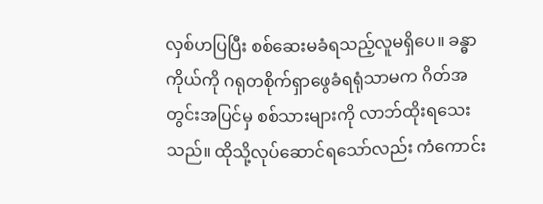လှစ်ဟပြပြီး စစ်ဆေးမခံရသည့်လူမရှိပေ။ ခန္ဓာကိုယ်ကို ဂရုတစိုက်ရှာဖွေခံရရုံသာမက ဂိတ်အတွင်းအပြင်မှ စစ်သားများကို လာဘ်ထိုးရသေးသည်။ ထိုသို့လုပ်ဆောင်ရသော်လည်း ကံကောင်း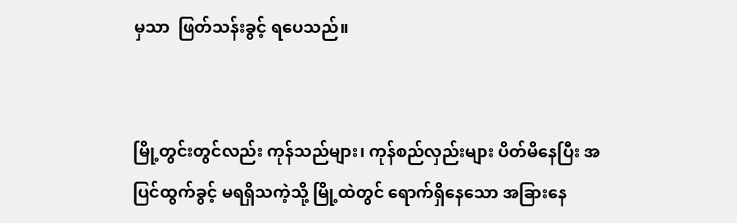မှသာ  ဖြတ်သန်းခွင့် ရပေသည်။


မြို့တွင်းတွင်လည်း ကုန်သည်များ၊ ကုန်စည်လှည်းများ ပိတ်မိနေပြီး အပြင်ထွက်ခွင့် မရရှိသကဲ့သို့ မြို့ထဲတွင် ရောက်ရှိနေသော အခြားနေ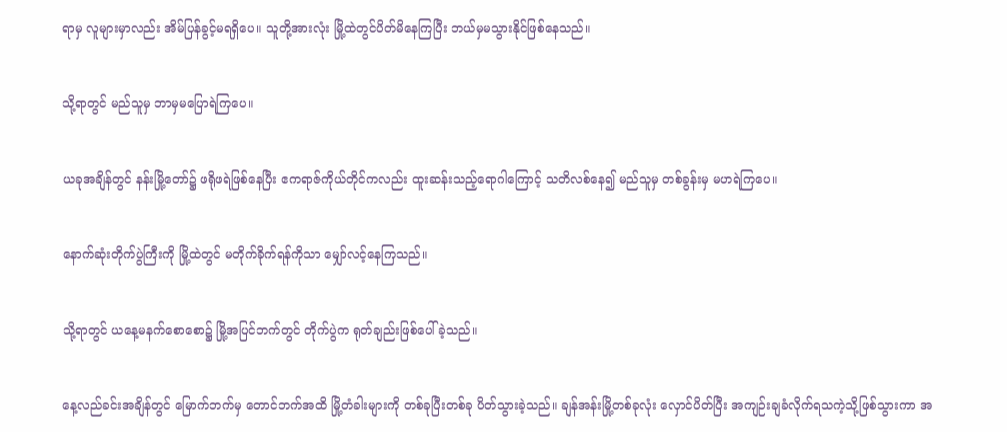ရာမှ လူများမှာလည်း အိမ်ပြန်ခွင့်မရရှိပေ။ သူတို့အားလုံး မြို့ထဲတွင်ပိတ်‌မိနေကြပြီး ဘယ်မှမသွားနိုင်ဖြစ်နေသည်။


သို့ရာတွင် မည်သူမှ ဘာမှမပြောရဲကြပေ။


ယခုအချိန်တွင် နန်းမြို့တော်၌ ဖရိုဖရဲဖြစ်နေပြီး ဧကရာဇ်ကိုယ်တိုင်ကလည်း ထူးဆန်းသည့်ရောဂါကြောင့် သတိလစ်နေ၍ မည်သူမှ တစ်ခွန်းမှ မဟရဲကြပေ။


နောက်ဆုံးတိုက်ပွဲကြီးကို မြို့ထဲတွင် မတိုက်ခိုက်ရန်ကိုသာ မျှော်လင့်နေကြသည်။


သို့ရာတွင် ယနေ့မနက်စောစော၌ မြို့အပြင်ဘက်တွင် တိုက်ပွဲက ရုတ်ချည်းဖြစ်ပေါ်ခဲ့သည်။


နေ့လည်ခင်းအချိန်တွင် မြောက်ဘက်မှ တောင်ဘက်အထိ မြို့တံခါးများကို တစ်ခုပြီးတစ်ခု ပိတ်သွားခဲ့သည်။ ချန်အန်းမြို့တစ်ခုလုံး လှောင်ပိတ်ပြီး အကျဉ်းချခံလိုက်ရသကဲ့သို့ဖြစ်သွားကာ အ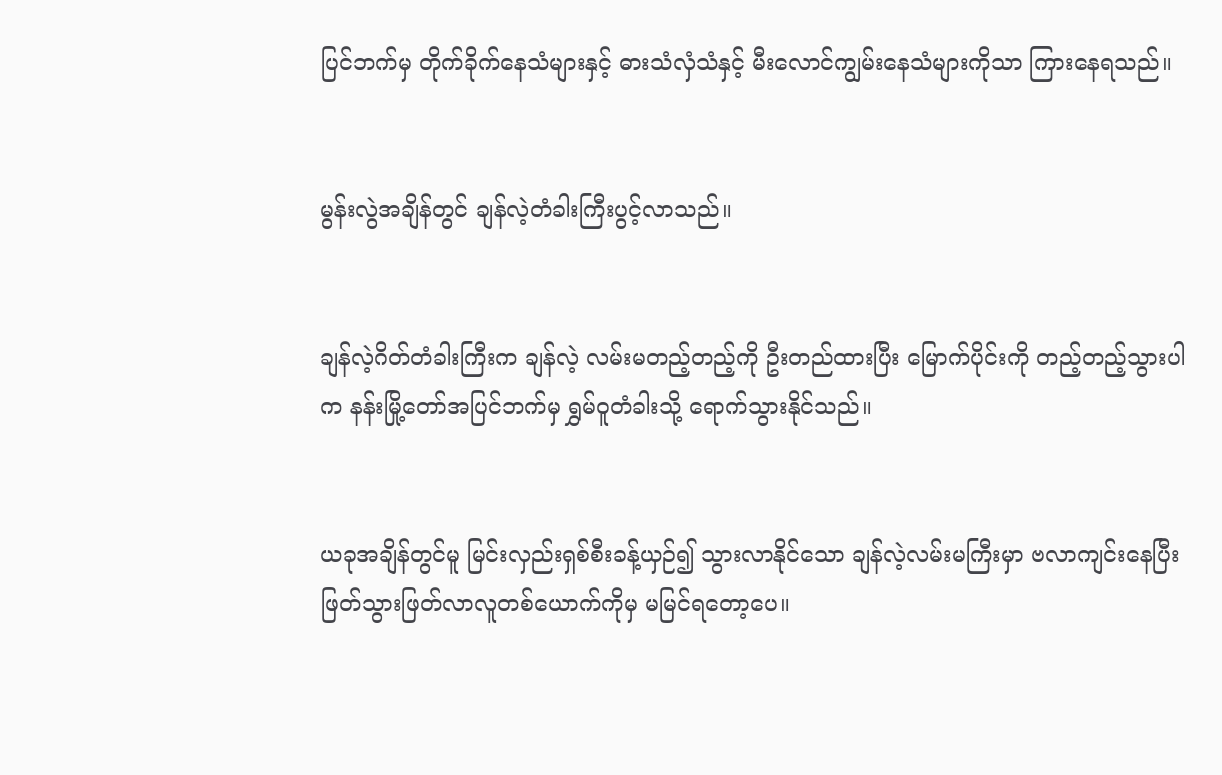ပြင်ဘက်မှ တိုက်ခိုက်နေသံများနှင့် ဓားသံလှံသံနှင့် မီးလောင်ကျွမ်းနေသံများကိုသာ ကြားနေရသည်။


မွန်းလွဲအချိန်တွင် ချန်လဲ့တံခါးကြီးပွင့်လာသည်။


ချန်လဲ့ဂိတ်တံခါးကြီးက ချန်လဲ့ လမ်းမတည့်တည့်ကို ဦးတည်ထားပြီး မြောက်ပိုင်းကို တည့်တည့်သွားပါက နန်းမြို့တော်အပြင်ဘက်မှ ရွှမ်ဝူတံခါးသို့ ရောက်သွားနိုင်သည်။


ယခုအချိန်တွင်မူ မြင်းလှည်းရှစ်စီးခန့်ယှဉ်၍ သွားလာနိုင်သော ချန်လဲ့လမ်းမကြီးမှာ ဗလာကျင်းနေပြီး ဖြတ်သွားဖြတ်လာလူတစ်ယောက်ကိုမှ မမြင်ရတော့ပေ။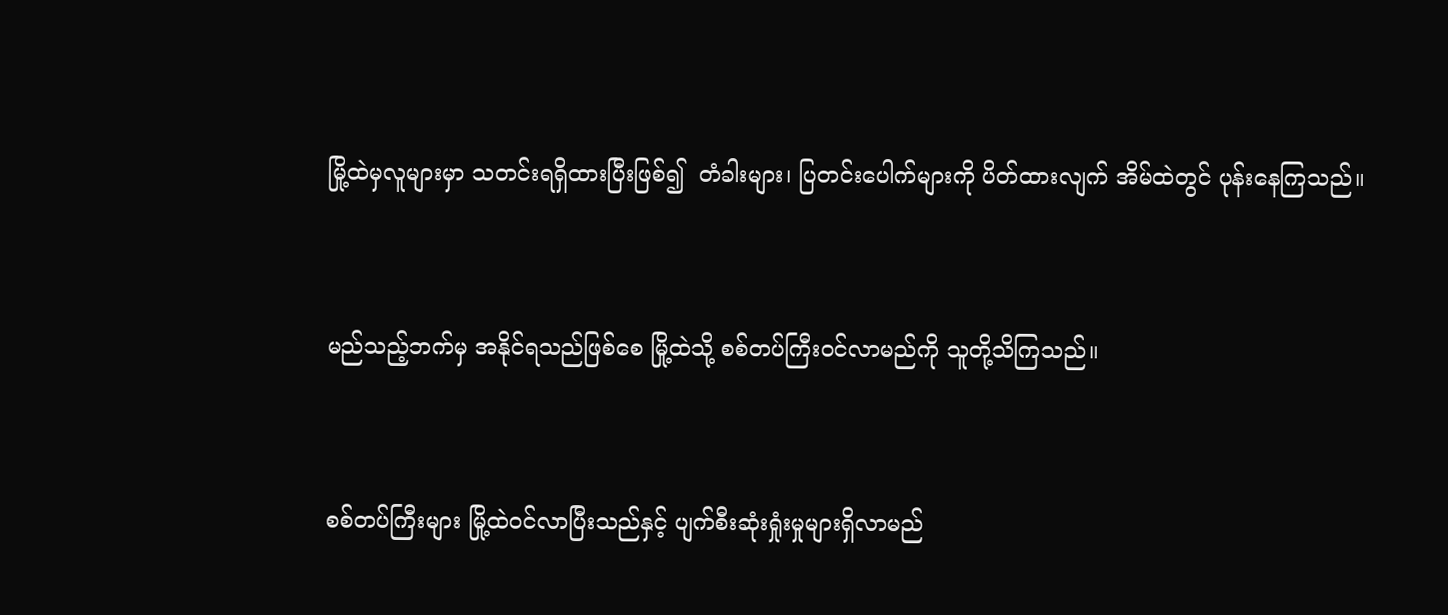မြို့ထဲမှလူများမှာ သတင်းရရှိထားပြီးဖြစ်၍  တံခါးများ၊ ပြတင်းပေါက်များကို ပိတ်ထားလျက် အိမ်ထဲတွင် ပုန်းနေကြသည်။


မည်သည့်ဘက်မှ အနိုင်ရသည်ဖြစ်စေ မြို့ထဲသို့ စစ်တပ်ကြီးဝင်လာမည်ကို သူတို့သိကြသည်။


စစ်တပ်ကြီးများ မြို့ထဲဝင်လာပြီးသည်နှင့် ပျက်စီးဆုံးရှုံးမှုများရှိလာမည်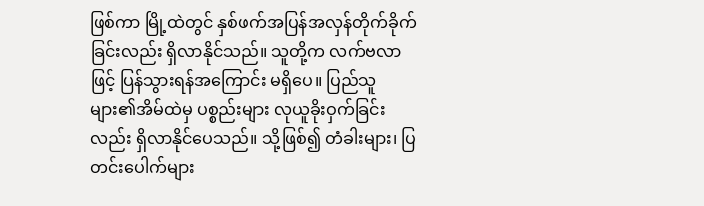ဖြစ်ကာ မြို့ထဲတွင် နှစ်ဖက်အပြန်အလှန်တိုက်ခိုက်ခြင်းလည်း ရှိလာနိုင်သည်။ သူတို့က လက်ဗလာဖြင့် ပြန်သွားရန်အကြောင်း မရှိပေ။ ပြည်သူများ၏အိမ်ထဲမှ ပစ္စည်းများ လုယူခိုးဝှက်ခြင်းလည်း ရှိလာနိုင်ပေသည်။ သို့ဖြစ်၍ တံခါးများ၊ ပြတင်းပေါက်များ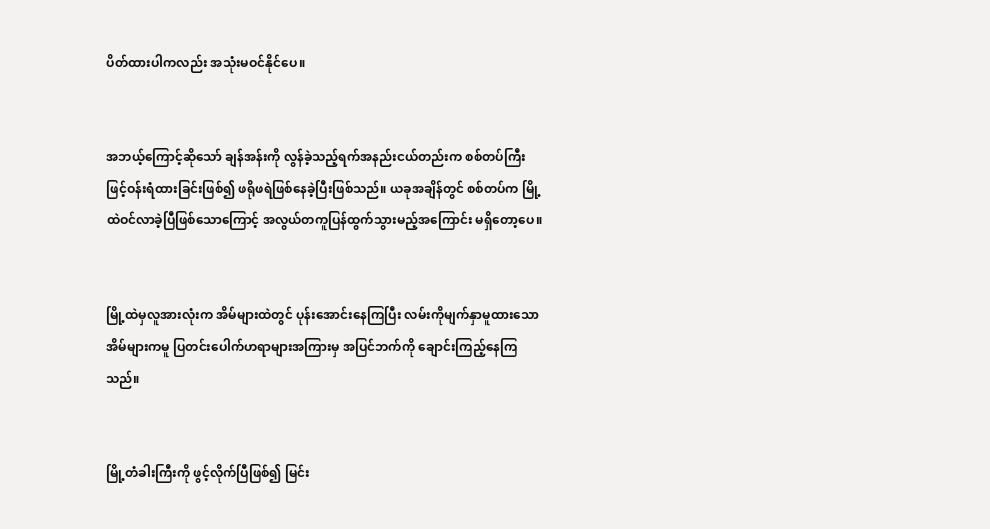ပိတ်ထားပါကလည်း အသုံးမဝင်နိုင်ပေ။


အဘယ့်ကြောင့်ဆိုသော် ချန်အန်းကို လွန်ခဲ့သည့်ရက်အနည်းငယ်တည်းက စစ်တပ်ကြီးဖြင့်ဝန်းရံထားခြင်းဖြစ်၍ ဖရိုဖရဲဖြစ်နေခဲ့ပြီးဖြစ်သည်။ ယခုအချိန်တွင် စစ်တပ်က မြို့ထဲဝင်လာခဲ့ပြီဖြစ်သောကြောင့် အလွယ်တကူပြန်ထွက်သွားမည့်အကြောင်း မရှိတော့ပေ။


မြို့ထဲမှလူအားလုံးက အိမ်များထဲတွင် ပုန်းအောင်းနေကြပြီး လမ်းကိုမျက်နှာမူထားသောအိမ်များကမူ ပြတင်းပေါက်ဟရာများအကြားမှ အပြင်ဘက်ကို ချောင်းကြည့်နေကြသည်။


မြို့တံခါးကြီးကို ဖွင့်လိုက်ပြီဖြစ်၍ မြင်း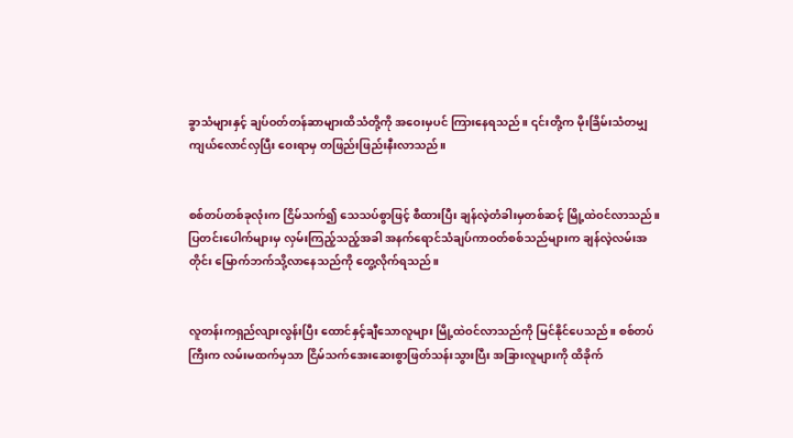ခွာသံများနှင့် ချပ်ဝတ်တန်ဆာများထိသံတို့ကို အဝေးမှပင် ကြားနေရသည်။ ၎င်းတို့က မိုးခြိမ်းသံတမျှ ကျယ်လောင်လှပြီး ဝေးရာမှ တဖြည်းဖြည်းနီးလာသည်။


စစ်တပ်တစ်ခုလုံးက ငြိမ်သက်၍ သေသပ်စွာဖြင့် စီထားပြီး ချန်လဲ့တံခါးမှတစ်ဆင့် မြို့ထဲဝင်လာသည်။ ပြတင်းပေါက်များမှ လှမ်းကြည့်သည့်အခါ အနက်ရောင်သံချပ်ကာဝတ်စစ်သည်များက ချန်လဲ့လမ်းအတိုင်း မြောက်ဘက်သို့လာနေသည်ကို တွေ့လိုက်ရသည်။


လူတန်းကရှည်လျားလွန်းပြီး ထောင်နှင့်ချီသောလူများ မြို့ထဲဝင်လာသည်ကို မြင်နိုင်ပေသည်။ စစ်တပ်ကြီးက လမ်းမထက်မှသာ ငြိမ်သက်အေးဆေးစွာဖြတ်သန်းသွားပြီး အခြားလူများကို ထိခိုက်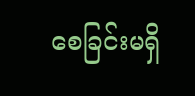စေခြင်းမရှိ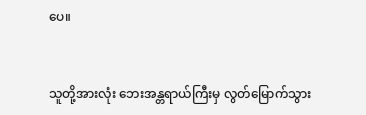ပေ။


သူတို့အားလုံး ဘေးအန္တရာယ်ကြီးမှ လွတ်မြောက်သွား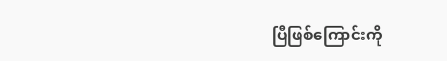ပြီဖြစ်ကြောင်းကို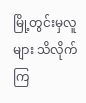မြို့တွင်းမှလူများ သိလိုက်ကြ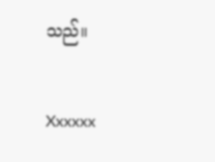သည်။


Xxxxxx